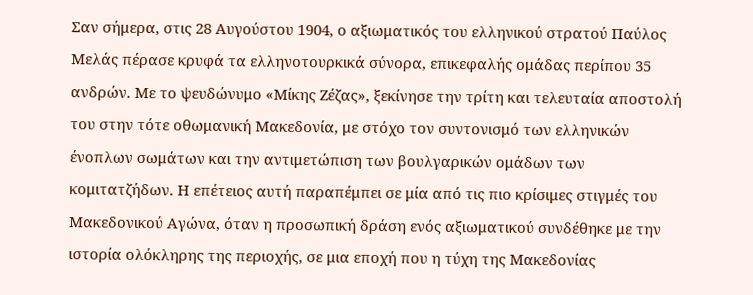Σαν σήμερα, στις 28 Αυγούστου 1904, ο αξιωματικός του ελληνικού στρατού Παύλος Μελάς πέρασε κρυφά τα ελληνοτουρκικά σύνορα, επικεφαλής ομάδας περίπου 35 ανδρών. Με το ψευδώνυμο «Μίκης Ζέζας», ξεκίνησε την τρίτη και τελευταία αποστολή του στην τότε οθωμανική Μακεδονία, με στόχο τον συντονισμό των ελληνικών ένοπλων σωμάτων και την αντιμετώπιση των βουλγαρικών ομάδων των κομιτατζήδων. Η επέτειος αυτή παραπέμπει σε μία από τις πιο κρίσιμες στιγμές του Μακεδονικού Αγώνα, όταν η προσωπική δράση ενός αξιωματικού συνδέθηκε με την ιστορία ολόκληρης της περιοχής, σε μια εποχή που η τύχη της Μακεδονίας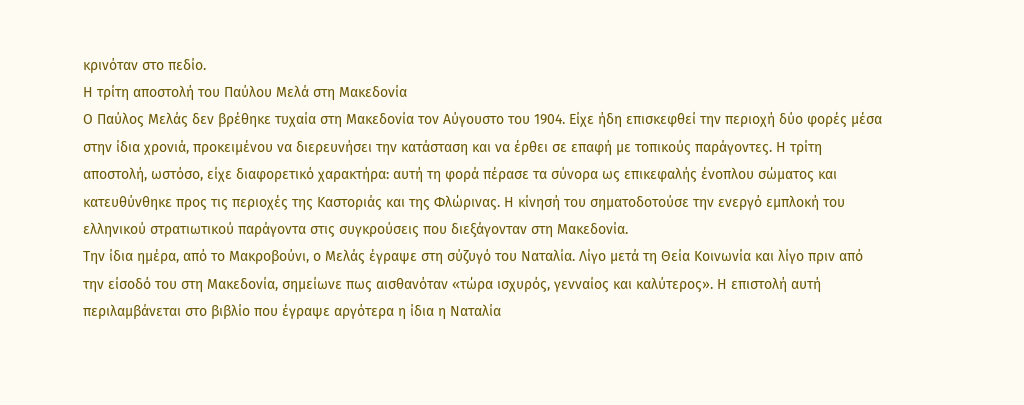κρινόταν στο πεδίο.
Η τρίτη αποστολή του Παύλου Μελά στη Μακεδονία
Ο Παύλος Μελάς δεν βρέθηκε τυχαία στη Μακεδονία τον Αύγουστο του 1904. Είχε ήδη επισκεφθεί την περιοχή δύο φορές μέσα στην ίδια χρονιά, προκειμένου να διερευνήσει την κατάσταση και να έρθει σε επαφή με τοπικούς παράγοντες. Η τρίτη αποστολή, ωστόσο, είχε διαφορετικό χαρακτήρα: αυτή τη φορά πέρασε τα σύνορα ως επικεφαλής ένοπλου σώματος και κατευθύνθηκε προς τις περιοχές της Καστοριάς και της Φλώρινας. Η κίνησή του σηματοδοτούσε την ενεργό εμπλοκή του ελληνικού στρατιωτικού παράγοντα στις συγκρούσεις που διεξάγονταν στη Μακεδονία.
Την ίδια ημέρα, από το Μακροβούνι, ο Μελάς έγραψε στη σύζυγό του Ναταλία. Λίγο μετά τη Θεία Κοινωνία και λίγο πριν από την είσοδό του στη Μακεδονία, σημείωνε πως αισθανόταν «τώρα ισχυρός, γενναίος και καλύτερος». Η επιστολή αυτή περιλαμβάνεται στο βιβλίο που έγραψε αργότερα η ίδια η Ναταλία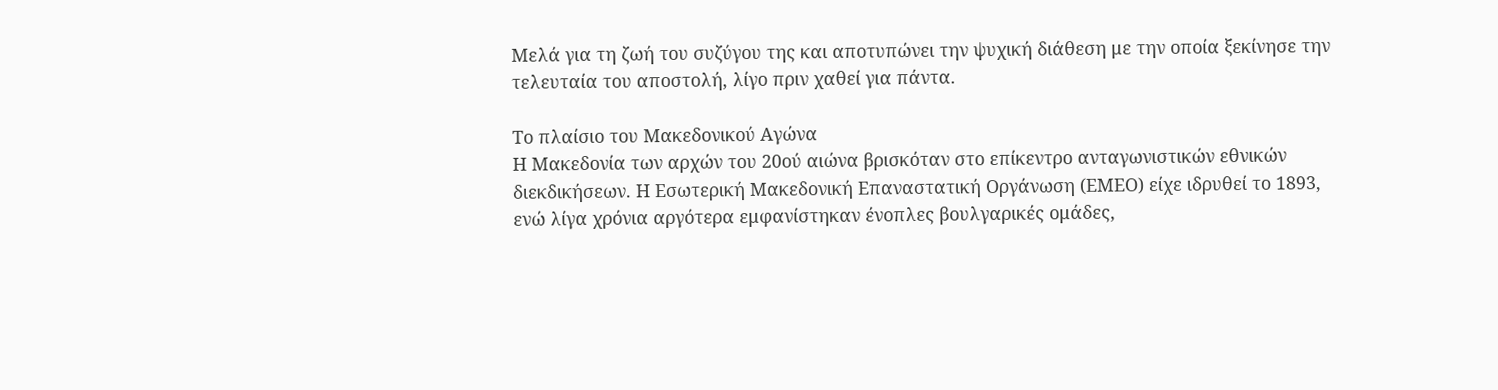Μελά για τη ζωή του συζύγου της και αποτυπώνει την ψυχική διάθεση με την οποία ξεκίνησε την τελευταία του αποστολή, λίγο πριν χαθεί για πάντα.

Το πλαίσιο του Μακεδονικού Αγώνα
Η Μακεδονία των αρχών του 20ού αιώνα βρισκόταν στο επίκεντρο ανταγωνιστικών εθνικών διεκδικήσεων. Η Εσωτερική Μακεδονική Επαναστατική Οργάνωση (ΕΜΕΟ) είχε ιδρυθεί το 1893, ενώ λίγα χρόνια αργότερα εμφανίστηκαν ένοπλες βουλγαρικές ομάδες,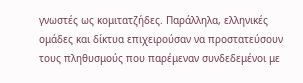γνωστές ως κομιτατζήδες. Παράλληλα, ελληνικές ομάδες και δίκτυα επιχειρούσαν να προστατεύσουν τους πληθυσμούς που παρέμεναν συνδεδεμένοι με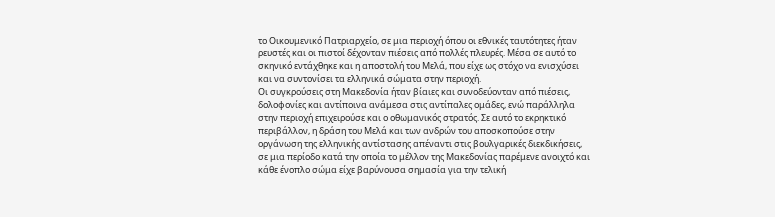το Οικουμενικό Πατριαρχείο, σε μια περιοχή όπου οι εθνικές ταυτότητες ήταν ρευστές και οι πιστοί δέχονταν πιέσεις από πολλές πλευρές. Μέσα σε αυτό το σκηνικό εντάχθηκε και η αποστολή του Μελά, που είχε ως στόχο να ενισχύσει και να συντονίσει τα ελληνικά σώματα στην περιοχή.
Οι συγκρούσεις στη Μακεδονία ήταν βίαιες και συνοδεύονταν από πιέσεις, δολοφονίες και αντίποινα ανάμεσα στις αντίπαλες ομάδες, ενώ παράλληλα στην περιοχή επιχειρούσε και ο οθωμανικός στρατός. Σε αυτό το εκρηκτικό περιβάλλον, η δράση του Μελά και των ανδρών του αποσκοπούσε στην οργάνωση της ελληνικής αντίστασης απέναντι στις βουλγαρικές διεκδικήσεις, σε μια περίοδο κατά την οποία το μέλλον της Μακεδονίας παρέμενε ανοιχτό και κάθε ένοπλο σώμα είχε βαρύνουσα σημασία για την τελική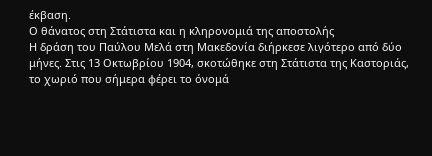έκβαση.
Ο θάνατος στη Στάτιστα και η κληρονομιά της αποστολής
Η δράση του Παύλου Μελά στη Μακεδονία διήρκεσε λιγότερο από δύο μήνες. Στις 13 Οκτωβρίου 1904, σκοτώθηκε στη Στάτιστα της Καστοριάς, το χωριό που σήμερα φέρει το όνομά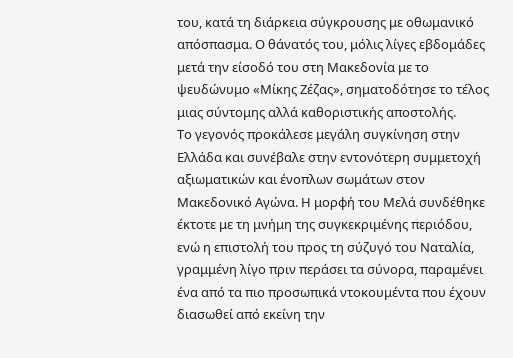του, κατά τη διάρκεια σύγκρουσης με οθωμανικό απόσπασμα. Ο θάνατός του, μόλις λίγες εβδομάδες μετά την είσοδό του στη Μακεδονία με το ψευδώνυμο «Μίκης Ζέζας», σηματοδότησε το τέλος μιας σύντομης αλλά καθοριστικής αποστολής.
Το γεγονός προκάλεσε μεγάλη συγκίνηση στην Ελλάδα και συνέβαλε στην εντονότερη συμμετοχή αξιωματικών και ένοπλων σωμάτων στον Μακεδονικό Αγώνα. Η μορφή του Μελά συνδέθηκε έκτοτε με τη μνήμη της συγκεκριμένης περιόδου, ενώ η επιστολή του προς τη σύζυγό του Ναταλία, γραμμένη λίγο πριν περάσει τα σύνορα, παραμένει ένα από τα πιο προσωπικά ντοκουμέντα που έχουν διασωθεί από εκείνη την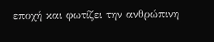εποχή και φωτίζει την ανθρώπινη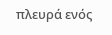πλευρά ενός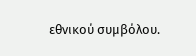εθνικού συμβόλου.